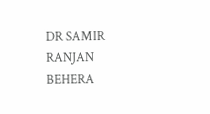DR SAMIR RANJAN BEHERA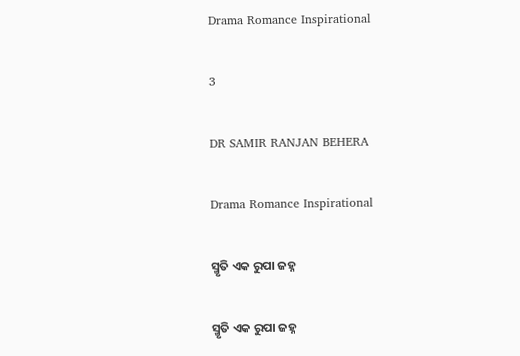Drama Romance Inspirational

3

DR SAMIR RANJAN BEHERA

Drama Romance Inspirational

ସ୍ମୃତି ଏକ ରୁପା ଜହ୍ନ

ସ୍ମୃତି ଏକ ରୁପା ଜହ୍ନ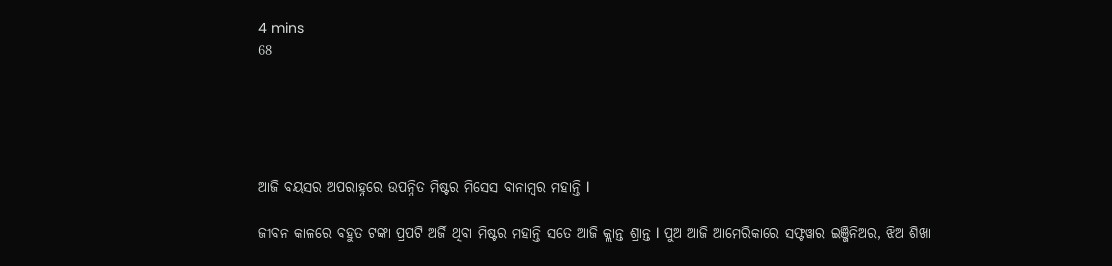4 mins
68





ଆଜି ବୟସର ଅପରାହ୍ନରେ ଉପନ୍ନିତ ମିଷ୍ଟର ମିସେସ ବାନାମ୍ବର ମହାନ୍ତି l

ଜୀବନ କାଳରେ ବହୁତ ଟଙ୍କା ପ୍ରପଟି ଅର୍ଜି ଥିବା ମିଷ୍ଟର ମହାନ୍ତି ସତେ ଆଜି କ୍ଲାନ୍ତ ଶ୍ରାନ୍ତ l ପୁଅ ଆଜି ଆମେରିକାରେ ସଫ୍ଟୱାର ଇଞ୍ଜିନିଅର, ଝିଅ ଶିଖା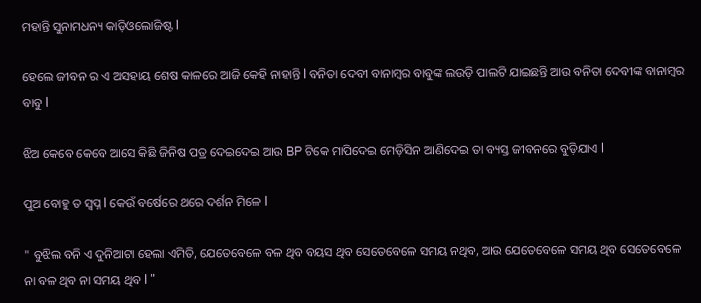ମହାନ୍ତି ସୁନାମଧନ୍ୟ କାଡ଼ିଓଲୋଜିଷ୍ଟ l

ହେଲେ ଜୀବନ ର ଏ ଅସହାୟ ଶେଷ କାଳରେ ଆଜି କେହି ନାହାନ୍ତି l ବନିତା ଦେବୀ ବାନାମ୍ବର ବାବୁଙ୍କ ଲଉଡ଼ି ପାଲଟି ଯାଇଛନ୍ତି ଆଉ ବନିତା ଦେବୀଙ୍କ ବାନାମ୍ବର ବାବୁ l

ଝିଅ କେବେ କେବେ ଆସେ କିଛି ଜିନିଷ ପତ୍ର ଦେଇଦେଇ ଆଉ BP ଟିକେ ମାପିଦେଇ ମେଡ଼ିସିନ ଆଣିଦେଇ ତା ବ୍ୟସ୍ତ ଜୀବନରେ ବୁଡ଼ିଯାଏ l

ପୁଅ ବୋହୁ ତ ସ୍ବପ୍ନ l କେଉଁ ବର୍ଷେରେ ଥରେ ଦର୍ଶନ ମିଳେ l

" ବୁଝିଲ ବନି ଏ ଦୁନିଆଟା ହେଲା ଏମିତି, ଯେତେବେଳେ ବଳ ଥିବ ବୟସ ଥିବ ସେତେବେଳେ ସମୟ ନଥିବ, ଆଉ ଯେତେବେଳେ ସମୟ ଥିବ ସେତେବେଳେ ନା ବଳ ଥିବ ନା ସମୟ ଥିବ l "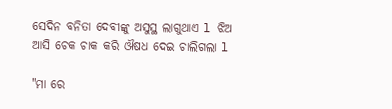ସେଦିନ ବନିତା ଦେବୀଙ୍କୁ ଅସୁସ୍ଥ ଲାଗୁଥାଏ l ଝିଅ ଆସି ଚେକ ଚାକ କରି ଔଷଧ ଦେଇ ଚାଲିଗଲା l

"ମା ରେ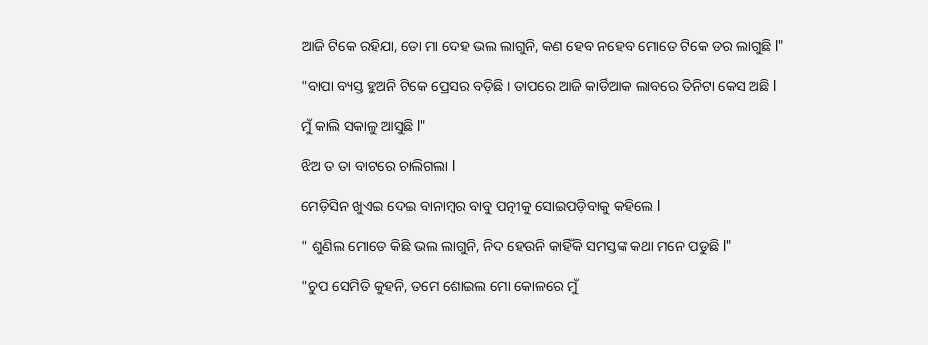ଆଜି ଟିକେ ରହିଯା, ତୋ ମା ଦେହ ଭଲ ଲାଗୁନି, କଣ ହେବ ନହେବ ମୋତେ ଟିକେ ଡର ଲାଗୁଛି l"

"ବାପା ବ୍ୟସ୍ତ ହୁଅନି ଟିକେ ପ୍ରେସର ବଡ଼ିଛି । ତାପରେ ଆଜି କାର୍ଡିଆକ ଲାବରେ ତିନିଟା କେସ ଅଛି l

ମୁଁ କାଲି ସକାଳୁ ଆସୁଛି l"

ଝିଅ ତ ତା ବାଟରେ ଚାଲିଗଲା l

ମେଡ଼ିସିନ ଖୁଏଇ ଦେଇ ବାନାମ୍ବର ବାବୁ ପତ୍ନୀକୁ ସୋଇପଡ଼ିବାକୁ କହିଲେ l

" ଶୁଣିଲ ମୋତେ କିଛି ଭଲ ଲାଗୁନି, ନିଦ ହେଉନି କାହିଁକି ସମସ୍ତଙ୍କ କଥା ମନେ ପଡୁଛି l"

"ଚୁପ ସେମିତି କୁହନି, ତମେ ଶୋଇଲ ମୋ କୋଳରେ ମୁଁ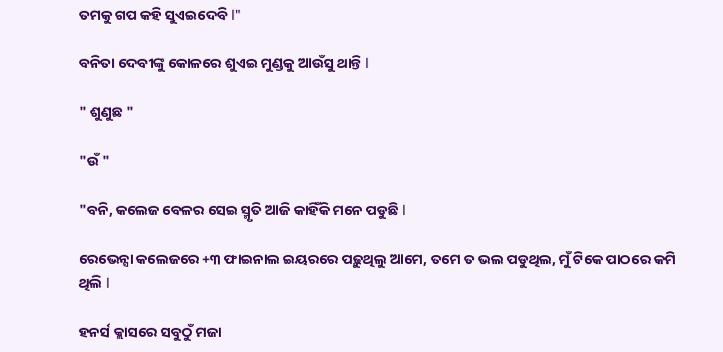ତମକୁ ଗପ କହି ସୁଏଇଦେବି l"

ବନିତା ଦେବୀଙ୍କୁ କୋଳରେ ଶୁଏଇ ମୁଣ୍ଡକୁ ଆଉଁସୁ ଥାନ୍ତି l

" ଶୁଣୁଛ "

"ଉଁ "

"ବନି, କଲେଜ ବେଳର ସେଇ ସ୍ମୃତି ଆଜି କାହିଁକି ମନେ ପଡୁଛି l

ରେଭେନ୍ସା କଲେଜରେ +୩ ଫାଇନାଲ ଇୟରରେ ପଢ଼ୁଥିଲୁ ଆମେ, ତମେ ତ ଭଲ ପଡୁଥିଲ, ମୁଁ ଟିକେ ପାଠରେ କମି ଥିଲି l

ହନର୍ସ କ୍ଲାସରେ ସବୁଠୁଁ ମଜା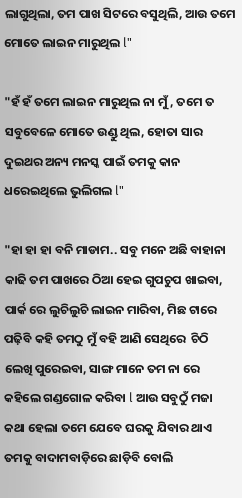ଲାଗୁଥିଲା, ତମ ପାଖ ସିଟରେ ବସୁଥିଲି, ଆଉ ତମେ ମୋତେ ଲାଇନ ମାରୁଥିଲ l"

"ହଁ ହଁ ତମେ ଲାଇନ ମାରୁଥିଲ ନା ମୁଁ, ତମେ ତ ସବୁବେଳେ ମୋତେ ଉଣ୍ଡୁ ଥିଲ, ହୋତା ସାର ଦୁଇଥର ଅନ୍ୟ ମନସ୍କ ପାଇଁ ତମକୁ କାନ ଧରେଇଥିଲେ ଭୁଲିଗଲ l"

"ହା ହା ହା ବନି ମାଡାମ.. ସବୁ ମନେ ଅଛି ବାହାନା କାଢି ତମ ପାଖରେ ଠିଆ ହେଇ ଗୁପଚୁପ ଖାଇବା, ପାର୍କ ରେ ଲୁଚିଲୁଚି ଲାଇନ ମାରିବା, ମିଛ ଟାରେ ପଢ଼ିବି କହି ତମଠୁ ମୁଁ ବହି ଆଣି ସେଥିରେ  ଚିଠି ଲେଖି ପୁରେଇବା, ସାଙ୍ଗ ମାନେ ତମ ନା ରେ କହିଲେ ଗଣ୍ଡଗୋଳ କରିବା l ଆଉ ସବୁଠୁଁ ମଜା କଥା ହେଲା ତମେ ଯେବେ ଘରକୁ ଯିବାର ଥାଏ ତମକୁ ବାଦାମବାଡ଼ିରେ ଛାଡ଼ିବି ବୋଲି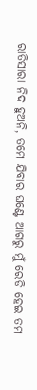ରାତିସାରା ନିଦ ହୁଅନି, ତମେ ଯିବାର ଘଣ୍ଟେ ଆଗରୁ ମୁଁ ରେଡି ହେଇ ତମ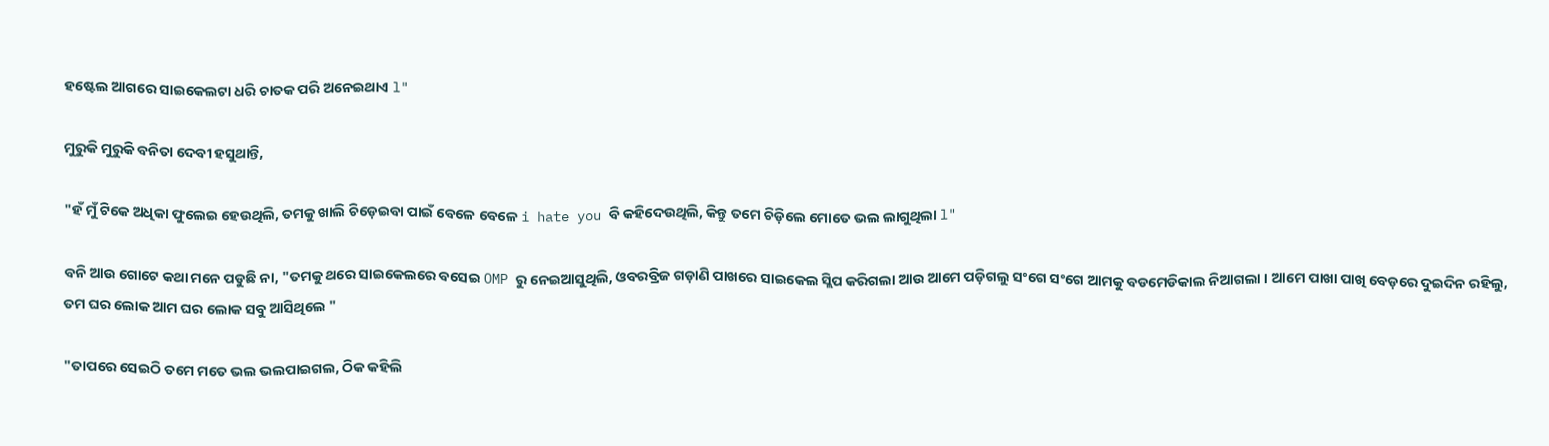ହଷ୍ଟେଲ ଆଗରେ ସାଇକେଲଟା ଧରି ଚାତକ ପରି ଅନେଇଥାଏ l"

ମୁରୁକି ମୁରୁକି ବନିତା ଦେବୀ ହସୁଥାନ୍ତି,

"ହଁ ମୁଁ ଟିକେ ଅଧିକା ଫୁଲେଇ ହେଉଥିଲି, ତମକୁ ଖାଲି ଚିଡ଼େଇବା ପାଇଁ ବେଳେ ବେଳେ i hate you ବି କହିଦେଉଥିଲି, କିନ୍ତୁ ତମେ ଚିଡ଼ିଲେ ମୋତେ ଭଲ ଲାଗୁଥିଲା l"

ବନି ଆଉ ଗୋଟେ କଥା ମନେ ପଡୁଛି ନା, "ତମକୁ ଥରେ ସାଇକେଲରେ ବସେଇ OMP ରୁ ନେଇଆସୁଥିଲି, ଓବରବ୍ରିଜ ଗଡ଼ାଣି ପାଖରେ ସାଇକେଲ ସ୍ଲିପ କରିଗଲା ଆଉ ଆମେ ପଡ଼ିଗଲୁ ସଂଗେ ସଂଗେ ଆମକୁ ବଡମେଡିକାଲ ନିଆଗଲା । ଆମେ ପାଖା ପାଖି ବେଡ଼ରେ ଦୁଇଦିନ ରହିଲୁ, ତମ ଘର ଲୋକ ଆମ ଘର ଲୋକ ସବୁ ଆସିଥିଲେ "

"ତାପରେ ସେଇଠି ତମେ ମତେ ଭଲ ଭଲପାଇଗଲ, ଠିକ କହିଲି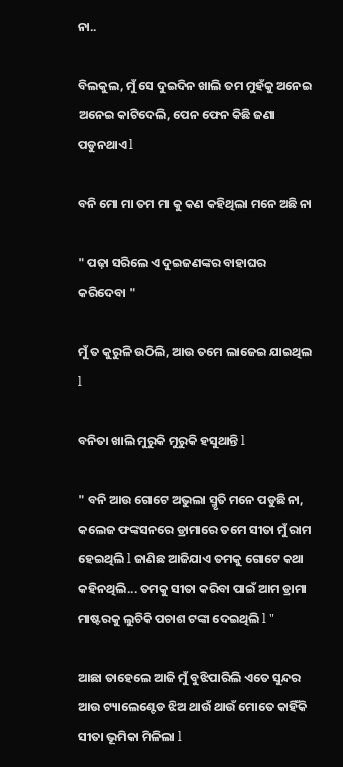ନା..

ବିଲକୁଲ, ମୁଁ ସେ ଦୁଇଦିନ ଖାଲି ତମ ମୁହଁକୁ ଅନେଇ ଅନେଇ କାଟିଦେଲି, ପେନ ଫେନ କିଛି ଜଣା ପଡୁନଥାଏ l

ବନି ମୋ ମା ତମ ମା କୁ କଣ କହିଥିଲା ମନେ ଅଛି ନା

" ପଢ଼ା ସରିଲେ ଏ ଦୁଇଜଣଙ୍କର ବାହାଘର କରିଦେବା "

ମୁଁ ତ କୁରୁଳି ଉଠିଲି, ଆଉ ତମେ ଲାଜେଇ ଯାଇଥିଲ l

ବନିତା ଖାଲି ମୁରୁକି ମୁରୁକି ହସୁଥାନ୍ତି l

" ବନି ଆଉ ଗୋଟେ ଅଭୁଲା ସ୍ମୃତି ମନେ ପଡୁଛି ନା, କଲେଜ ଫଙ୍କସନରେ ଡ୍ରାମାରେ ତମେ ସୀତା ମୁଁ ରାମ ହେଇଥିଲି l ଜାଣିଛ ଆଜିଯାଏ ତମକୁ ଗୋଟେ କଥା କହିନଥିଲି... ତମକୁ ସୀତା କରିବା ପାଇଁ ଆମ ଡ୍ରାମା ମାଷ୍ଟରକୁ ଲୁଚିକି ପଚାଶ ଟଙ୍କା ଦେଇଥିଲି l "

ଆଛା ତାହେଲେ ଆଜି ମୁଁ ବୁଝିପାରିଲି ଏତେ ସୁନ୍ଦର ଆଉ ଟ୍ୟାଲେଣ୍ଟେଡ ଝିଅ ଥାଉଁ ଥାଉଁ ମୋତେ କାହିଁକି ସୀତା ଭୂମିକା ମିଳିଲା l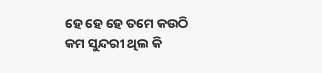ହେ ହେ ହେ ତମେ କଉଠି କମ ସୁନ୍ଦରୀ ଥିଲ କି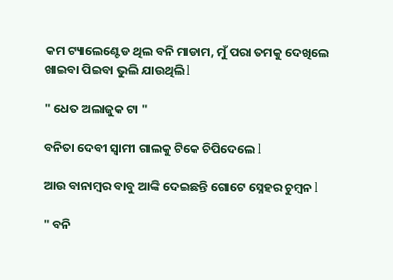କମ ଟ୍ୟାଲେଣ୍ଟେଡ ଥିଲ ବନି ମାଡାମ, ମୁଁ ପରା ତମକୁ ଦେଖିଲେ ଖାଇବା ପିଇବା ଭୁଲି ଯାଉଥିଲି l

" ଧେତ ଅଲାଜୁକ ଟା "

ବନିତା ଦେବୀ ସ୍ୱାମୀ ଗାଲକୁ ଟିକେ ଚିପିଦେଲେ l

ଆଉ ବାନାମ୍ବର ବାବୁ ଆଙ୍କି ଦେଇଛନ୍ତି ଗୋଟେ ସ୍ନେହର ଚୁମ୍ବନ l

" ବନି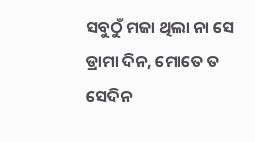ସବୁଠୁଁ ମଜା ଥିଲା ନା ସେ ଡ୍ରାମା ଦିନ, ମୋତେ ତ ସେଦିନ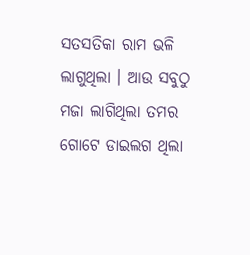ସତସତିକା ରାମ ଭଳି ଲାଗୁଥିଲା । ଆଉ ସବୁଠୁ ମଜା ଲାଗିଥିଲା ତମର ଗୋଟେ ଡାଇଲଗ ଥିଲା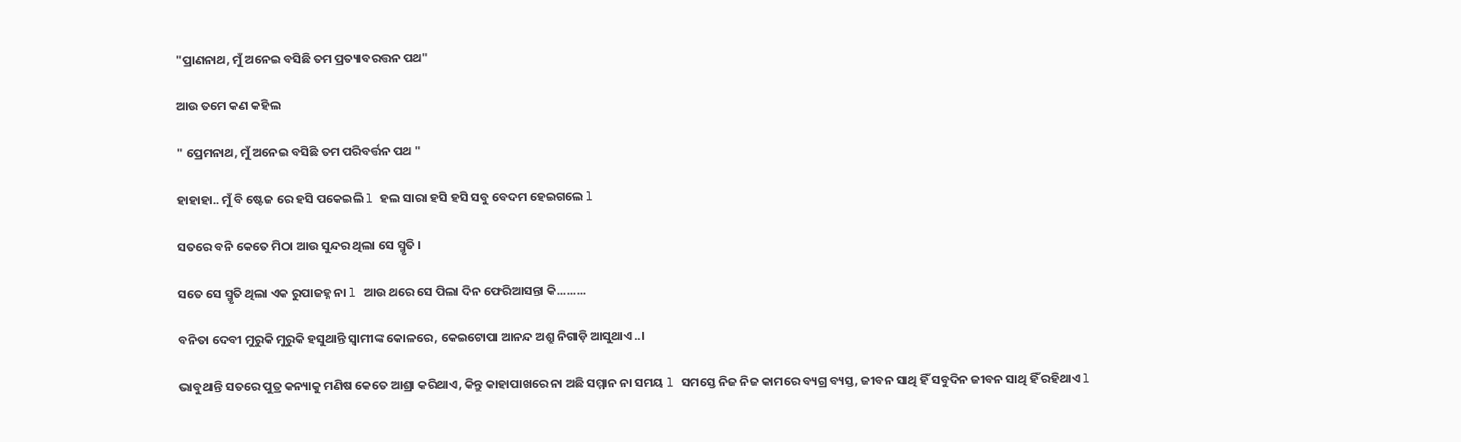"ପ୍ରାଣନାଥ, ମୁଁ ଅନେଇ ବସିଛି ତମ ପ୍ରତ୍ୟାବରତ୍ତନ ପଥ"

ଆଉ ତମେ କଣ କହିଲ

" ପ୍ରେମନାଥ, ମୁଁ ଅନେଇ ବସିଛି ତମ ପରିବର୍ତ୍ତନ ପଥ "

ହାହାହା.. ମୁଁ ବି ଷ୍ଟେଜ ରେ ହସି ପକେଇଲି l ହଲ ସାରା ହସି ହସି ସବୁ ବେଦମ ହେଇଗଲେ l

ସତରେ ବନି କେତେ ମିଠା ଆଉ ସୁନ୍ଦର ଥିଲା ସେ ସ୍ମୃତି ।

ସତେ ସେ ସ୍ମୃତି ଥିଲା ଏକ ରୁପାଜହ୍ନ ନା l ଆଉ ଥରେ ସେ ପିଲା ଦିନ ଫେରିଆସନ୍ତା କି.........

ବନିତା ଦେବୀ ମୁରୁକି ମୁରୁକି ହସୁଥାନ୍ତି ସ୍ୱାମୀଙ୍କ କୋଳରେ, କେଇଟୋପା ଆନନ୍ଦ ଅଶ୍ରୁ ନିଗାଡ଼ି ଆସୁଥାଏ..।

ଭାବୁଥାନ୍ତି ସତରେ ପୁତ୍ର କନ୍ୟାକୁ ମଣିଷ କେତେ ଆଶ୍ରା କରିଥାଏ, କିନ୍ତୁ କାହାପାଖରେ ନା ଅଛି ସମ୍ମାନ ନା ସମୟ l ସମସ୍ତେ ନିଜ ନିଜ କାମରେ ବ୍ୟଗ୍ର ବ୍ୟସ୍ତ, ଜୀବନ ସାଥି ହିଁ ସବୁଦିନ ଜୀବନ ସାଥି ହିଁ ରହିଥାଏ l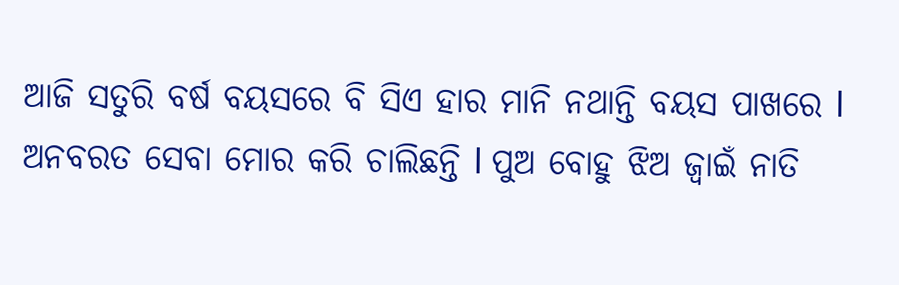ଆଜି ସତୁରି ବର୍ଷ ବୟସରେ ବି ସିଏ ହାର ମାନି ନଥାନ୍ତି ବୟସ ପାଖରେ l ଅନବରତ ସେବା ମୋର କରି ଚାଲିଛନ୍ତି l ପୁଅ ବୋହୁ ଝିଅ ଜ୍ୱାଇଁ ନାତି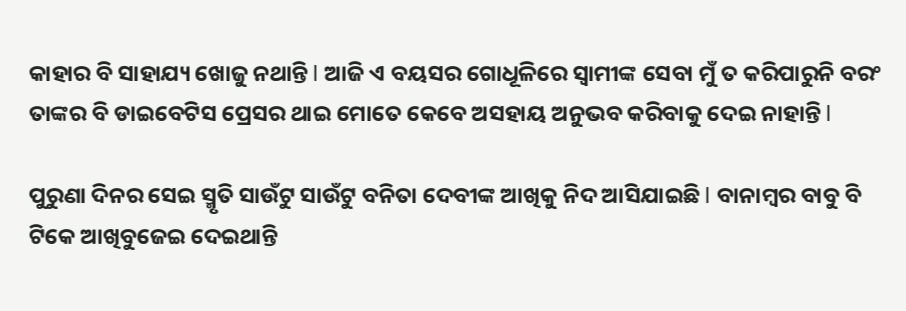କାହାର ବି ସାହାଯ୍ୟ ଖୋଜୁ ନଥାନ୍ତି l ଆଜି ଏ ବୟସର ଗୋଧୂଳିରେ ସ୍ୱାମୀଙ୍କ ସେବା ମୁଁ ତ କରିପାରୁନି ବରଂ ତାଙ୍କର ବି ଡାଇବେଟିସ ପ୍ରେସର ଥାଇ ମୋତେ କେବେ ଅସହାୟ ଅନୁଭବ କରିବାକୁ ଦେଇ ନାହାନ୍ତି l

ପୁରୁଣା ଦିନର ସେଇ ସ୍ମୃତି ସାଉଁଟୁ ସାଉଁଟୁ ବନିତା ଦେବୀଙ୍କ ଆଖିକୁ ନିଦ ଆସିଯାଇଛି l ବାନାମ୍ବର ବାବୁ ବି ଟିକେ ଆଖିବୁଜେଇ ଦେଇଥାନ୍ତି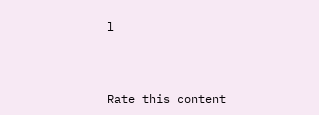l



Rate this content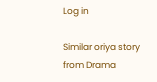Log in

Similar oriya story from Drama